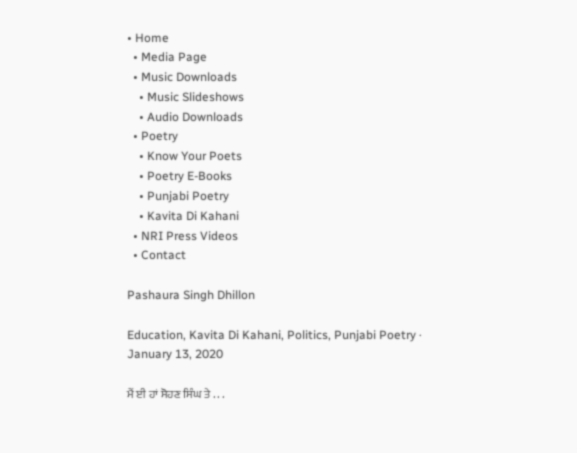• Home
  • Media Page
  • Music Downloads
    • Music Slideshows
    • Audio Downloads
  • Poetry
    • Know Your Poets
    • Poetry E-Books
    • Punjabi Poetry
    • Kavita Di Kahani
  • NRI Press Videos
  • Contact

Pashaura Singh Dhillon

Education, Kavita Di Kahani, Politics, Punjabi Poetry · January 13, 2020

ਮੈਂ ਈ ਹਾਂ ਸੋਹਣ ਸਿੰਘ ਤੇ . . .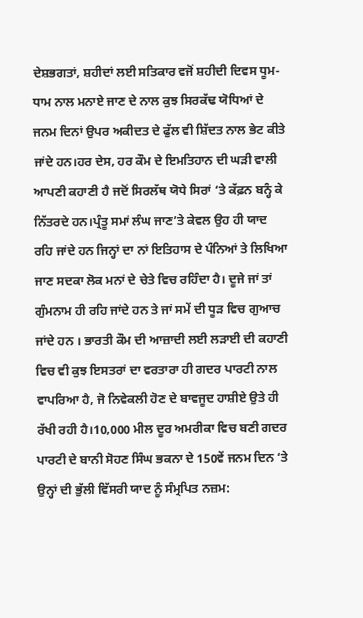ਦੇਸ਼ਭਗਤਾਂ, ਸ਼ਹੀਦਾਂ ਲਈ ਸਤਿਕਾਰ ਵਜੋਂ ਸ਼ਹੀਦੀ ਦਿਵਸ ਧੂਮ-ਧਾਮ ਨਾਲ ਮਨਾਏ ਜਾਣ ਦੇ ਨਾਲ ਕੁਝ ਸਿਰਕੱਢ ਯੋਧਿਆਂ ਦੇ ਜਨਮ ਦਿਨਾਂ ਉਪਰ ਅਕੀਦਤ ਦੇ ਫੁੱਲ ਵੀ ਸ਼ਿੱਦਤ ਨਾਲ ਭੇਟ ਕੀਤੇ ਜਾਂਦੇ ਹਨ।ਹਰ ਦੇਸ, ਹਰ ਕੌਮ ਦੇ ਇਮਤਿਹਾਨ ਦੀ ਘੜੀ ਵਾਲੀ ਆਪਣੀ ਕਹਾਣੀ ਹੈ ਜਦੋਂ ਸਿਰਲੱਥ ਯੋਧੇ ਸਿਰਾਂ ‘ਤੇ ਕੱਫ਼ਨ ਬਨ੍ਹੰ ਕੇ ਨਿੱਤਰਦੇ ਹਨ।ਪ੍ਰੰਤੂ ਸਮਾਂ ਲੰਘ ਜਾਣ’ਤੇ ਕੇਵਲ ਉਹ ਹੀ ਯਾਦ ਰਹਿ ਜਾਂਦੇ ਹਨ ਜਿਨ੍ਹਾਂ ਦਾ ਨਾਂ ਇਤਿਹਾਸ ਦੇ ਪੰਨਿਆਂ ਤੇ ਲਿਖਿਆ ਜਾਣ ਸਦਕਾ ਲੋਕ ਮਨਾਂ ਦੇ ਚੇਤੇ ਵਿਚ ਰਹਿੰਦਾ ਹੈ। ਦੂਜੇ ਜਾਂ ਤਾਂ ਗੁੰਮਨਾਮ ਹੀ ਰਹਿ ਜਾਂਦੇ ਹਨ ਤੇ ਜਾਂ ਸਮੇਂ ਦੀ ਧੂੜ ਵਿਚ ਗੁਆਚ ਜਾਂਦੇ ਹਨ । ਭਾਰਤੀ ਕੌਮ ਦੀ ਆਜ਼ਾਦੀ ਲਈ ਲੜਾਈ ਦੀ ਕਹਾਣੀ ਵਿਚ ਵੀ ਕੁਝ ਇਸਤਰਾਂ ਦਾ ਵਰਤਾਰਾ ਹੀ ਗਦਰ ਪਾਰਟੀ ਨਾਲ ਵਾਪਰਿਆ ਹੈ, ਜੋ ਨਿਵੇਕਲੀ ਹੋਣ ਦੇ ਬਾਵਜੂਦ ਹਾਸ਼ੀਏ ਉਤੇ ਹੀ ਰੱਖੀ ਰਹੀ ਹੈ।10,000 ਮੀਲ ਦੂਰ ਅਮਰੀਕਾ ਵਿਚ ਬਣੀ ਗਦਰ ਪਾਰਟੀ ਦੇ ਬਾਨੀ ਸੋਹਣ ਸਿੰਘ ਭਕਨਾ ਦੇ 150ਵੇਂ ਜਨਮ ਦਿਨ ‘ਤੇ ਉਨ੍ਹਾਂ ਦੀ ਭੁੱਲੀ ਵਿੱਸਰੀ ਯਾਦ ਨੂੰ ਸੰਮ੍ਰਪਿਤ ਨਜ਼ਮ: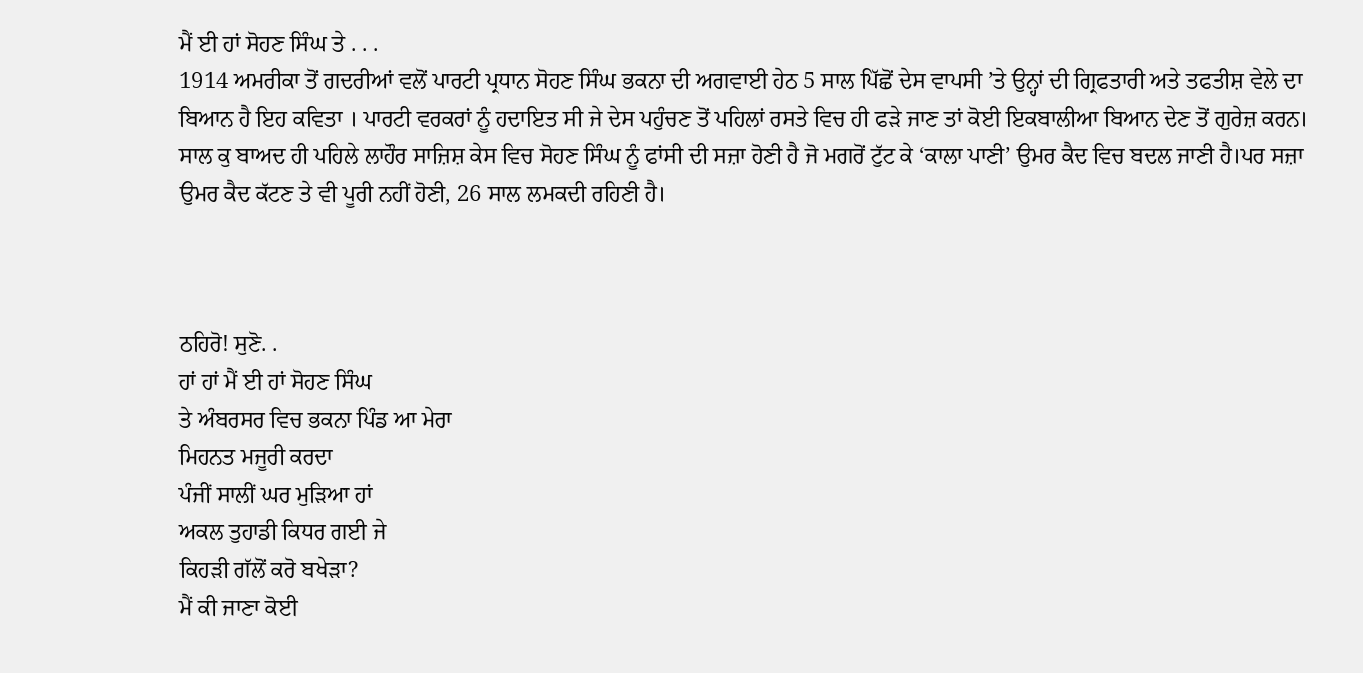ਮੈਂ ਈ ਹਾਂ ਸੋਹਣ ਸਿੰਘ ਤੇ . . .
1914 ਅਮਰੀਕਾ ਤੋਂ ਗਦਰੀਆਂ ਵਲੋਂ ਪਾਰਟੀ ਪ੍ਰਧਾਨ ਸੋਹਣ ਸਿੰਘ ਭਕਨਾ ਦੀ ਅਗਵਾਈ ਹੇਠ 5 ਸਾਲ ਪਿੱਛੋਂ ਦੇਸ ਵਾਪਸੀ ’ਤੇ ਉਨ੍ਹਾਂ ਦੀ ਗ੍ਰਿਫਤਾਰੀ ਅਤੇ ਤਫਤੀਸ਼ ਵੇਲੇ ਦਾ  ਬਿਆਨ ਹੈ ਇਹ ਕਵਿਤਾ । ਪਾਰਟੀ ਵਰਕਰਾਂ ਨੂੰ ਹਦਾਇਤ ਸੀ ਜੇ ਦੇਸ ਪਹੁੰਚਣ ਤੋਂ ਪਹਿਲਾਂ ਰਸਤੇ ਵਿਚ ਹੀ ਫੜੇ ਜਾਣ ਤਾਂ ਕੋਈ ਇਕਬਾਲੀਆ ਬਿਆਨ ਦੇਣ ਤੋਂ ਗੁਰੇਜ਼ ਕਰਨ।
ਸਾਲ ਕੁ ਬਾਅਦ ਹੀ ਪਹਿਲੇ ਲਾਹੌਰ ਸਾਜ਼ਿਸ਼ ਕੇਸ ਵਿਚ ਸੋਹਣ ਸਿੰਘ ਨੂੰ ਫਾਂਸੀ ਦੀ ਸਜ਼ਾ ਹੋਣੀ ਹੈ ਜੋ ਮਗਰੋਂ ਟੁੱਟ ਕੇ ‘ਕਾਲਾ ਪਾਣੀ’ ਉਮਰ ਕੈਦ ਵਿਚ ਬਦਲ ਜਾਣੀ ਹੈ।ਪਰ ਸਜ਼ਾ ਉਮਰ ਕੈਦ ਕੱਟਣ ਤੇ ਵੀ ਪੂਰੀ ਨਹੀਂ ਹੋਣੀ, 26 ਸਾਲ ਲਮਕਦੀ ਰਹਿਣੀ ਹੈ।



ਠਹਿਰੋ! ਸੁਣੋ. .
ਹਾਂ ਹਾਂ ਮੈਂ ਈ ਹਾਂ ਸੋਹਣ ਸਿੰਘ
ਤੇ ਅੰਬਰਸਰ ਵਿਚ ਭਕਨਾ ਪਿੰਡ ਆ ਮੇਰਾ
ਮਿਹਨਤ ਮਜੂਰੀ ਕਰਦਾ
ਪੰਜੀਂ ਸਾਲੀਂ ਘਰ ਮੁੜਿਆ ਹਾਂ
ਅਕਲ ਤੁਹਾਡੀ ਕਿਧਰ ਗਈ ਜੇ
ਕਿਹੜੀ ਗੱਲੋਂ ਕਰੋ ਬਖੇੜਾ?
ਮੈਂ ਕੀ ਜਾਣਾ ਕੋਈ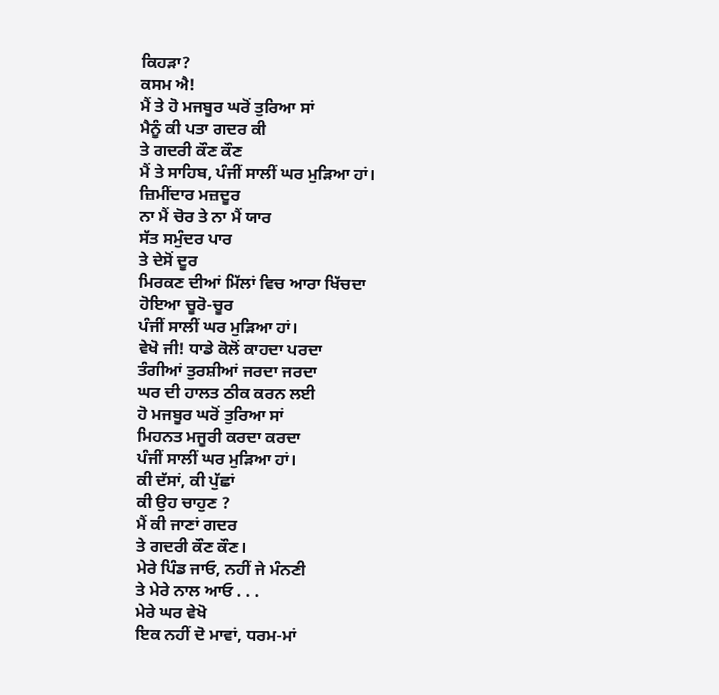ਕਿਹੜਾ?
ਕਸਮ ਐ!
ਮੈਂ ਤੇ ਹੋ ਮਜਬੂਰ ਘਰੋਂ ਤੁਰਿਆ ਸਾਂ
ਮੈਨੂੰ ਕੀ ਪਤਾ ਗਦਰ ਕੀ
ਤੇ ਗਦਰੀ ਕੌਣ ਕੌਣ
ਮੈਂ ਤੇ ਸਾਹਿਬ, ਪੰਜੀਂ ਸਾਲੀਂ ਘਰ ਮੁੜਿਆ ਹਾਂ।
ਜ਼ਿਮੀਂਦਾਰ ਮਜ਼ਦੂਰ
ਨਾ ਮੈਂ ਚੋਰ ਤੇ ਨਾ ਮੈਂ ਯਾਰ
ਸੱਤ ਸਮੁੰਦਰ ਪਾਰ
ਤੇ ਦੇਸੋਂ ਦੂਰ
ਮਿਰਕਣ ਦੀਆਂ ਮਿੱਲਾਂ ਵਿਚ ਆਰਾ ਖਿੱਚਦਾ
ਹੋਇਆ ਚੂਰੋ-ਚੂਰ
ਪੰਜੀਂ ਸਾਲੀਂ ਘਰ ਮੁੜਿਆ ਹਾਂ।
ਵੇਖੋ ਜੀ! ਧਾਡੇ ਕੋਲੋਂ ਕਾਹਦਾ ਪਰਦਾ
ਤੰਗੀਆਂ ਤੁਰਸ਼ੀਆਂ ਜਰਦਾ ਜਰਦਾ
ਘਰ ਦੀ ਹਾਲਤ ਠੀਕ ਕਰਨ ਲਈ
ਹੋ ਮਜਬੂਰ ਘਰੋਂ ਤੁਰਿਆ ਸਾਂ
ਮਿਹਨਤ ਮਜੂਰੀ ਕਰਦਾ ਕਰਦਾ
ਪੰਜੀਂ ਸਾਲੀਂ ਘਰ ਮੁੜਿਆ ਹਾਂ।
ਕੀ ਦੱਸਾਂ, ਕੀ ਪੁੱਛਾਂ
ਕੀ ਉਹ ਚਾਹੁਣ ?
ਮੈਂ ਕੀ ਜਾਣਾਂ ਗਦਰ
ਤੇ ਗਦਰੀ ਕੌਣ ਕੌਣ।
ਮੇਰੇ ਪਿੰਡ ਜਾਓ, ਨਹੀਂ ਜੇ ਮੰਨਣੀ
ਤੇ ਮੇਰੇ ਨਾਲ ਆਓ . . .
ਮੇਰੇ ਘਰ ਵੇਖੋ
ਇਕ ਨਹੀਂ ਦੋ ਮਾਵਾਂ, ਧਰਮ-ਮਾਂ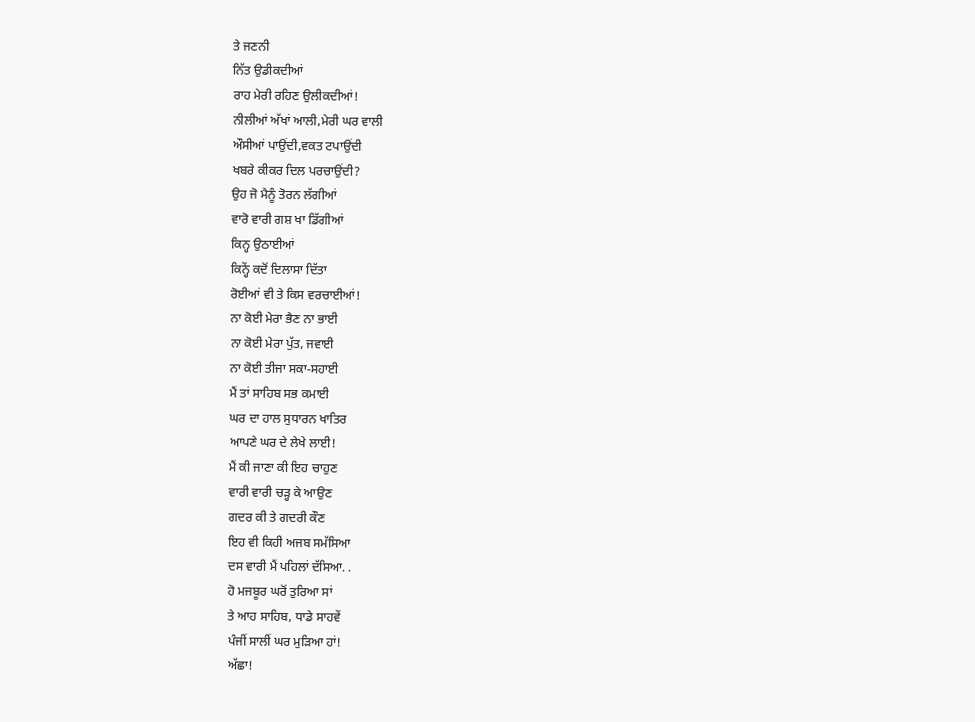ਤੇ ਜਣਨੀ
ਨਿੱਤ ਉਡੀਕਦੀਆਂ
ਰਾਹ ਮੇਰੀ ਰਹਿਣ ਉਲੀਕਦੀਆਂ!
ਨੀਲੀਆਂ ਅੱਖਾਂ ਆਲੀ,ਮੇਰੀ ਘਰ ਵਾਲੀ
ਔਸੀਆਂ ਪਾਉਂਦੀ,ਵਕਤ ਟਪਾਉਂਦੀ
ਖਬਰੇ ਕੀਕਰ ਦਿਲ ਪਰਚਾਉਂਦੀ?
ਉਹ ਜੋ ਮੈਨੂੰ ਤੋਰਨ ਲੱਗੀਆਂ
ਵਾਰੋ ਵਾਰੀ ਗਸ਼ ਖਾ ਡਿੱਗੀਆਂ
ਕਿਨ੍ਹ ਉਠਾਈਆਂ
ਕਿਨ੍ਹੇਂ ਕਦੋਂ ਦਿਲਾਸਾ ਦਿੱਤਾ
ਰੋਈਆਂ ਵੀ ਤੇ ਕਿਸ ਵਰਚਾਈਆਂ!
ਨਾ ਕੋਈ ਮੇਰਾ ਭੈਣ ਨਾ ਭਾਈ
ਨਾ ਕੋਈ ਮੇਰਾ ਪੁੱਤ, ਜਵਾਈ
ਨਾ ਕੋਈ ਤੀਜਾ ਸਕਾ-ਸਹਾਈ
ਮੈਂ ਤਾਂ ਸਾਹਿਬ ਸਭ ਕਮਾਈ
ਘਰ ਦਾ ਹਾਲ ਸੁਧਾਰਨ ਖਾਤਿਰ
ਆਪਣੇ ਘਰ ਦੇ ਲੇਖੇ ਲਾਈ!
ਮੈਂ ਕੀ ਜਾਣਾ ਕੀ ਇਹ ਚਾਹੁਣ
ਵਾਰੀ ਵਾਰੀ ਚੜ੍ਹ ਕੇ ਆਉਣ
ਗਦਰ ਕੀ ਤੇ ਗਦਰੀ ਕੌਣ
ਇਹ ਵੀ ਕਿਹੀ ਅਜਬ ਸਮੱਸਿਆ
ਦਸ ਵਾਰੀ ਮੈਂ ਪਹਿਲਾਂ ਦੱਸਿਆ. .
ਹੋ ਮਜਬੂਰ ਘਰੋਂ ਤੁਰਿਆ ਸਾਂ
ਤੇ ਆਹ ਸਾਹਿਬ, ਧਾਡੇ ਸਾਹਵੇਂ
ਪੰਜੀਂ ਸਾਲੀਂ ਘਰ ਮੁੜਿਆ ਹਾਂ!
ਅੱਛਾ!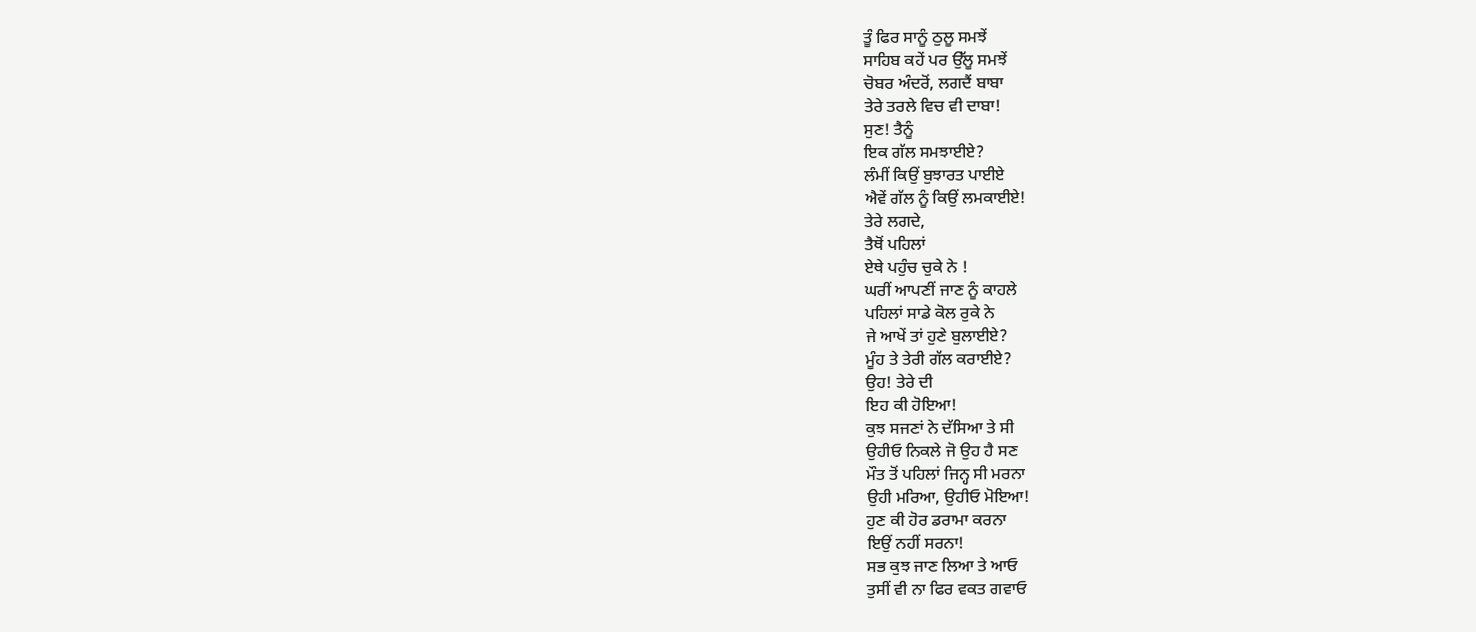ਤੂੰ ਫਿਰ ਸਾਨੂੰ ਠੁਲੂ ਸਮਝੇਂ
ਸਾਹਿਬ ਕਹੇਂ ਪਰ ਉੱਲੂ ਸਮਝੇਂ
ਚੋਬਰ ਅੰਦਰੋਂ, ਲਗਦੈਂ ਬਾਬਾ
ਤੇਰੇ ਤਰਲੇ ਵਿਚ ਵੀ ਦਾਬਾ!
ਸੁਣ! ਤੈਨੂੰ
ਇਕ ਗੱਲ ਸਮਝਾਈਏ?
ਲੰਮੀਂ ਕਿਉਂ ਬੁਝਾਰਤ ਪਾਈਏ
ਐਵੇਂ ਗੱਲ ਨੂੰ ਕਿਉਂ ਲਮਕਾਈਏ!
ਤੇਰੇ ਲਗਦੇ,
ਤੈਥੋਂ ਪਹਿਲਾਂ
ਏਥੇ ਪਹੁੰਚ ਚੁਕੇ ਨੇ !
ਘਰੀਂ ਆਪਣੀਂ ਜਾਣ ਨੂੰ ਕਾਹਲੇ
ਪਹਿਲਾਂ ਸਾਡੇ ਕੋਲ ਰੁਕੇ ਨੇ
ਜੇ ਆਖੇਂ ਤਾਂ ਹੁਣੇ ਬੁਲਾਈਏ?
ਮੂੰਹ ਤੇ ਤੇਰੀ ਗੱਲ ਕਰਾਈਏ?
ਉਹ! ਤੇਰੇ ਦੀ
ਇਹ ਕੀ ਹੋਇਆ!
ਕੁਝ ਸਜਣਾਂ ਨੇ ਦੱਸਿਆ ਤੇ ਸੀ
ਉਹੀਓ ਨਿਕਲੇ ਜੋ ਉਹ ਹੈ ਸਣ
ਮੌਤ ਤੋਂ ਪਹਿਲਾਂ ਜਿਨ੍ਹ ਸੀ ਮਰਨਾ
ਉਹੀ ਮਰਿਆ, ਉਹੀਓ ਮੋਇਆ!
ਹੁਣ ਕੀ ਹੋਰ ਡਰਾਮਾ ਕਰਨਾ
ਇਉਂ ਨਹੀਂ ਸਰਨਾ!
ਸਭ ਕੁਝ ਜਾਣ ਲਿਆ ਤੇ ਆਓ
ਤੁਸੀਂ ਵੀ ਨਾ ਫਿਰ ਵਕਤ ਗਵਾਓ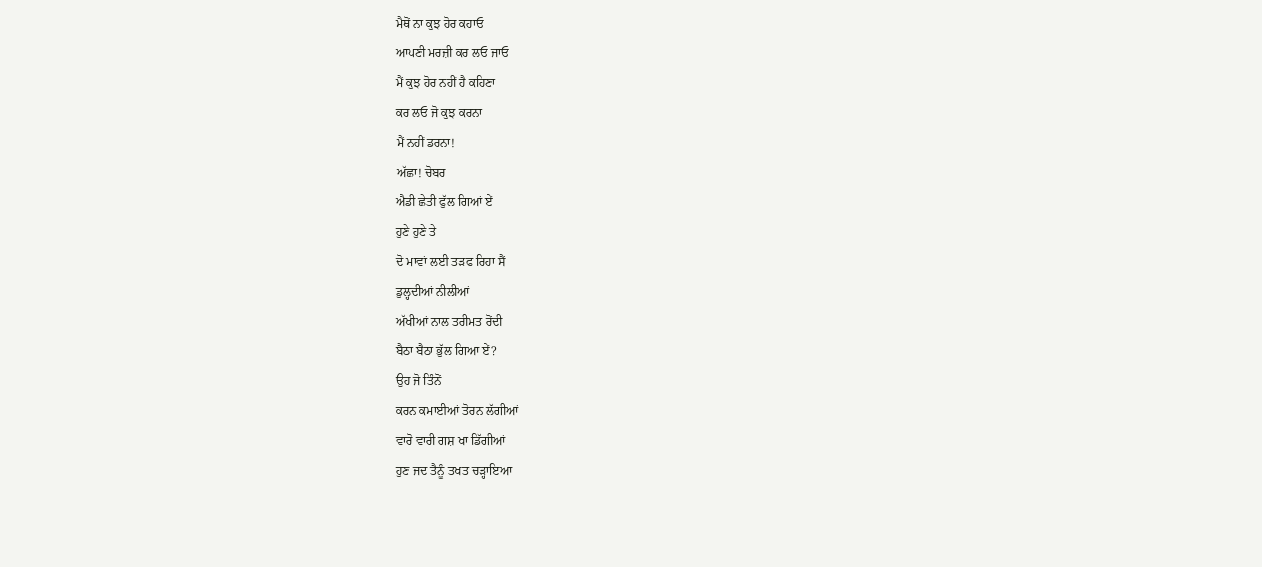ਮੈਥੋਂ ਨਾ ਕੁਝ ਹੋਰ ਕਹਾਓ
ਆਪਣੀ ਮਰਜ਼ੀ ਕਰ ਲਓ ਜਾਓ
ਮੈਂ ਕੁਝ ਹੋਰ ਨਹੀਂ ਹੈ ਕਹਿਣਾ
ਕਰ ਲਓ ਜੋ ਕੁਝ ਕਰਨਾ
ਮੈਂ ਨਹੀਂ ਡਰਨਾ!
ਅੱਛਾ! ਚੋਬਰ
ਐਡੀ ਛੇਤੀ ਫੁੱਲ ਗਿਆਂ ਏਂ
ਹੁਣੇ ਹੁਣੇ ਤੇ
ਦੋ ਮਾਵਾਂ ਲਈ ਤੜਫ ਰਿਹਾ ਸੈਂ
ਡੁਲ੍ਹਦੀਆਂ ਨੀਲੀਆਂ
ਅੱਖੀਆਂ ਨਾਲ ਤਰੀਮਤ ਰੋਂਦੀ
ਬੈਠਾ ਬੈਠਾ ਭੁੱਲ ਗਿਆ ਏਂ?
ਉਹ ਜੋ ਤਿੰਨੋਂ
ਕਰਨ ਕਮਾਈਆਂ ਤੋਰਨ ਲੱਗੀਆਂ
ਵਾਰੋ ਵਾਰੀ ਗਸ਼ ਖਾ ਡਿੱਗੀਆਂ
ਹੁਣ ਜਦ ਤੈਨੂੰ ਤਖਤ ਚੜ੍ਹਾਇਆ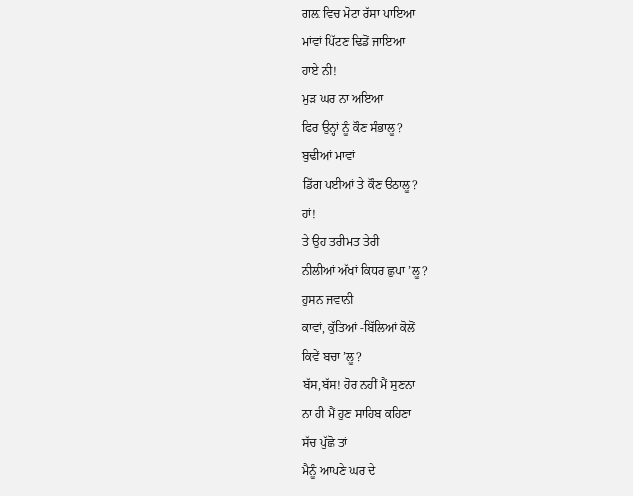ਗਲ਼ ਵਿਚ ਮੋਟਾ ਰੱਸਾ ਪਾਇਆ
ਮਾਂਵਾਂ ਪਿੱਟਣ ਢਿਡੋਂ ਜਾਇਆ
ਹਾਏ ਨੀ!
ਮੁੜ ਘਰ ਨਾ ਅਇਆ
ਫਿਰ ਉਨ੍ਹਾਂ ਨੂੰ ਕੌਣ ਸੰਭਾਲੂ?
ਬੁਢੀਆਂ ਮਾਵਾਂ
ਡਿੱਗ ਪਈਆਂ ਤੇ ਕੌਣ ੳਠਾਲੂ?
ਹਾਂ!
ਤੇ ਉਹ ਤਰੀਮਤ ਤੇਰੀ
ਨੀਲੀਆਂ ਅੱਖਾਂ ਕਿਧਰ ਛੁਪਾ ’ਲੂ?
ਹੁਸਨ ਜਵਾਨੀ
ਕਾਵਾਂ, ਕੁੱਤਿਆਂ -ਬਿੱਲਿਆਂ ਕੋਲੋਂ
ਕਿਵੇਂ ਬਚਾ ’ਲੂ?
ਬੱਸ,ਬੱਸ! ਹੋਰ ਨਹੀਂ ਮੈਂ ਸੁਣਨਾ
ਨਾ ਹੀ ਮੈਂ ਹੁਣ ਸਾਹਿਬ ਕਹਿਣਾ
ਸੱਚ ਪੁੱਛੋ ਤਾਂ
ਮੈਨੂੰ ਆਪਣੇ ਘਰ ਦੇ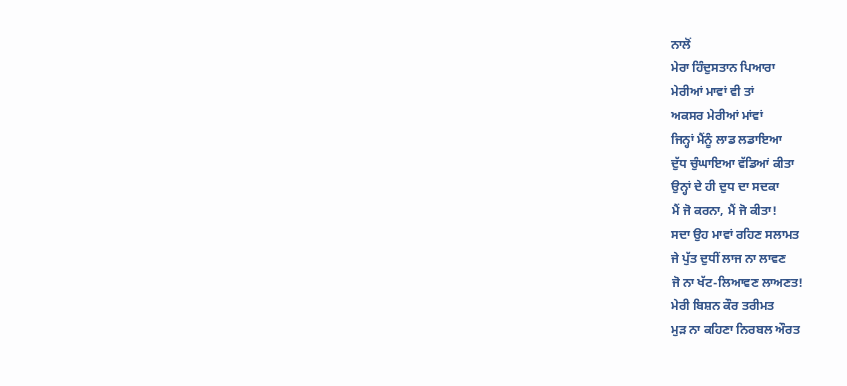ਨਾਲੋਂ
ਮੇਰਾ ਹਿੰਦੁਸਤਾਨ ਪਿਆਰਾ
ਮੇਰੀਆਂ ਮਾਵਾਂ ਵੀ ਤਾਂ
ਅਕਸਰ ਮੇਰੀਆਂ ਮਾਂਵਾਂ
ਜਿਨ੍ਹਾਂ ਮੈਂਨੂੰ ਲਾਡ ਲਡਾਇਆ
ਦੁੱਧ ਚੁੰਘਾਇਆ ਵੱਡਿਆਂ ਕੀਤਾ
ਉਨ੍ਹਾਂ ਦੇ ਹੀ ਦੁਧ ਦਾ ਸਦਕਾ
ਮੈਂ ਜੋ ਕਰਨਾ, ਮੈਂ ਜੋ ਕੀਤਾ!
ਸਦਾ ਉਹ ਮਾਵਾਂ ਰਹਿਣ ਸਲਾਮਤ
ਜੇ ਪੁੱਤ ਦੁਧੀਂ ਲਾਜ ਨਾ ਲਾਵਣ
ਜੋ ਨਾ ਖੱਟ-ਲਿਆਵਣ ਲਾਅਣਤ!
ਮੇਰੀ ਬਿਸ਼ਨ ਕੌਰ ਤਰੀਮਤ
ਮੁੜ ਨਾ ਕਹਿਣਾ ਨਿਰਬਲ ਔਰਤ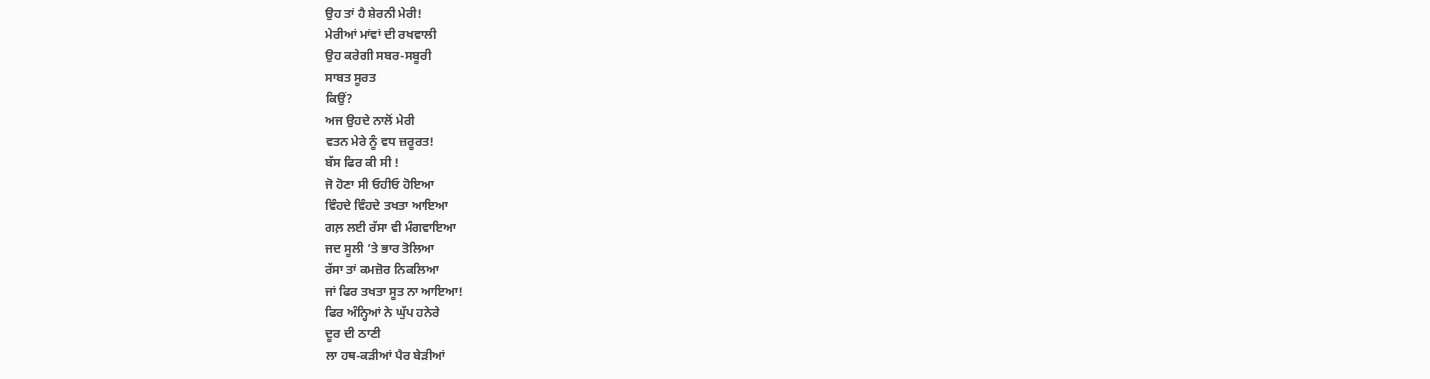ਉਹ ਤਾਂ ਹੈ ਸ਼ੇਰਨੀ ਮੇਰੀ!
ਮੇਰੀਆਂ ਮਾਂਵਾਂ ਦੀ ਰਖਵਾਲੀ
ਉਹ ਕਰੇਗੀ ਸਬਰ-ਸਬੂਰੀ
ਸਾਬਤ ਸੂਰਤ
ਕਿਉਂ?
ਅਜ ਉਹਦੇ ਨਾਲੋਂ ਮੇਰੀ
ਵਤਨ ਮੇਰੇ ਨੂੰ ਵਧ ਜ਼ਰੂਰਤ!
ਬੱਸ ਫਿਰ ਕੀ ਸੀ !
ਜੋ ਹੋਣਾ ਸੀ ਓਹੀਓ ਹੋਇਆ
ਵਿੰਹਦੇ ਵਿੰਹਦੇ ਤਖਤਾ ਆਇਆ
ਗਲ਼ ਲਈ ਰੱਸਾ ਵੀ ਮੰਗਵਾਇਆ
ਜਦ ਸੂਲੀ ’ਤੇ ਭਾਰ ਤੋਲਿਆ
ਰੱਸਾ ਤਾਂ ਕਮਜ਼ੋਰ ਨਿਕਲਿਆ
ਜਾਂ ਫਿਰ ਤਖਤਾ ਸੂਤ ਨਾ ਆਇਆ!
ਫਿਰ ਅੰਨ੍ਹਿਆਂ ਨੇ ਘੁੱਪ ਹਨੇਰੇ
ਦੂਰ ਦੀ ਠਾਣੀ
ਲਾ ਹਥ-ਕੜੀਆਂ ਪੈਰ ਬੇੜੀਆਂ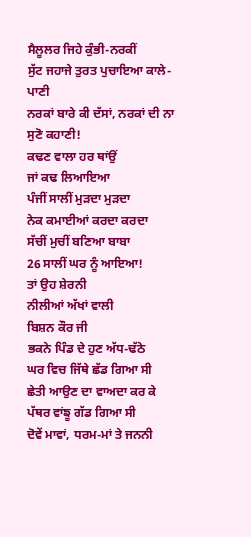ਸੈਲੂਲਰ ਜਿਹੇ ਕੁੰਭੀ-ਨਰਕੀਂ
ਸੁੱਟ ਜਹਾਜੇ ਤੁਰਤ ਪੁਚਾਇਆ ਕਾਲੇ-ਪਾਣੀ
ਨਰਕਾਂ ਬਾਰੇ ਕੀ ਦੱਸਾਂ, ਨਰਕਾਂ ਦੀ ਨਾ ਸੁਣੋ ਕਹਾਣੀ!
ਕਢਣ ਵਾਲਾ ਹਰ ਥਾਂਉਂ
ਜਾਂ ਕਢ ਲਿਆਇਆ
ਪੰਜੀਂ ਸਾਲੀਂ ਮੁੜਦਾ ਮੁੜਦਾ
ਨੇਕ ਕਮਾਈਆਂ ਕਰਦਾ ਕਰਦਾ
ਸੱਚੀਂ ਮੁਚੀਂ ਬਣਿਆ ਬਾਬਾ
26 ਸਾਲੀਂ ਘਰ ਨੂੰ ਆਇਆ!
ਤਾਂ ਉਹ ਸ਼ੇਰਨੀ
ਨੀਲੀਆਂ ਅੱਖਾਂ ਵਾਲੀ
ਬਿਸ਼ਨ ਕੌਰ ਜੀ
ਭਕਨੇ ਪਿੰਡ ਦੇ ਹੁਣ ਅੱਧ-ਢੱਠੇ
ਘਰ ਵਿਚ ਜਿੱਥੇ ਛੱਡ ਗਿਆ ਸੀ
ਛੇਤੀ ਆਉਣ ਦਾ ਵਾਅਦਾ ਕਰ ਕੇ
ਪੱਥਰ ਵਾਂਙੂ ਗੱਡ ਗਿਆ ਸੀ
ਦੋਵੇਂ ਮਾਵਾਂ, ਧਰਮ-ਮਾਂ ਤੇ ਜਨਨੀ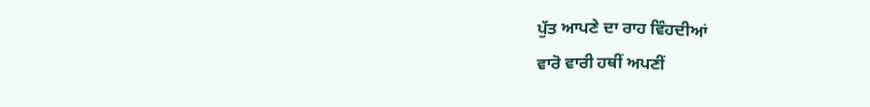ਪੁੱਤ ਆਪਣੇ ਦਾ ਰਾਹ ਵਿੰਹਦੀਆਂ
ਵਾਰੋ ਵਾਰੀ ਹਥੀਂ ਅਪਣੀਂ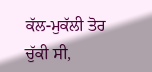ਕੱਲ-ਮੁਕੱਲੀ ਤੋਰ ਚੁੱਕੀ ਸੀ,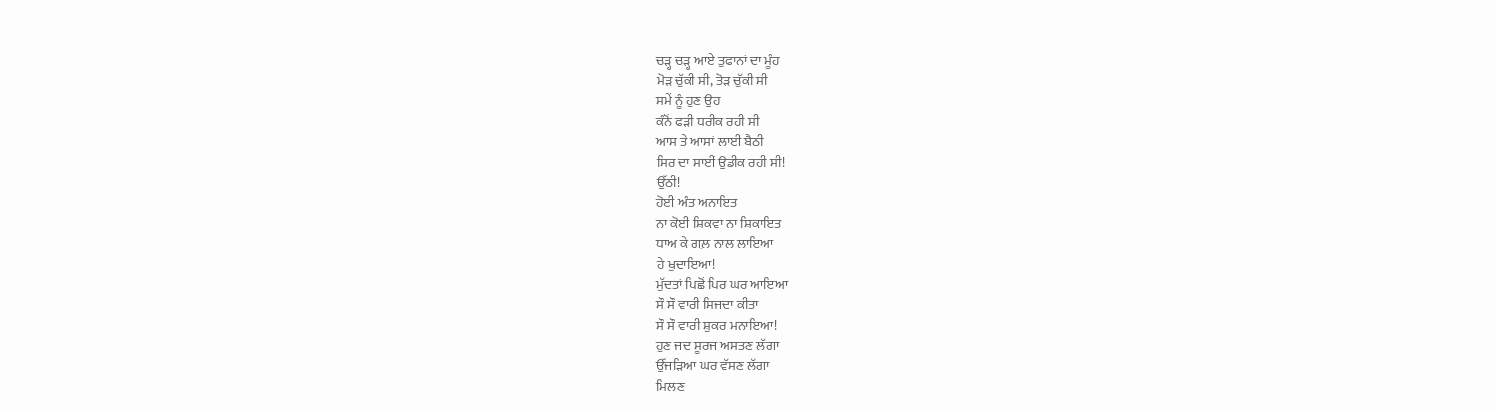ਚੜ੍ਹ ਚੜ੍ਹ ਆਏ ਤੁਫਾਨਾਂ ਦਾ ਮੂੰਹ
ਮੋੜ ਚੁੱਕੀ ਸੀ, ਤੋੜ ਚੁੱਕੀ ਸੀ
ਸਮੇਂ ਨੂੰ ਹੁਣ ਉਹ
ਕੰਨੋਂ ਫੜੀ ਧਰੀਕ ਰਹੀ ਸੀ
ਆਸ ਤੇ ਆਸਾਂ ਲਾਈ ਬੈਠੀ
ਸਿਰ ਦਾ ਸਾਈਂ ਉਡੀਕ ਰਹੀ ਸੀ!
ਉੱਠੀ!
ਹੋਈ ਅੰਤ ਅਨਾਇਤ
ਨਾ ਕੋਈ ਸ਼ਿਕਵਾ ਨਾ ਸ਼ਿਕਾਇਤ
ਧਾਅ ਕੇ ਗਲ਼ ਨਾਲ ਲਾਇਆ
ਹੇ ਖੁਦਾਇਆ!
ਮੁੱਦਤਾਂ ਪਿਛੋਂ ਪਿਰ ਘਰ ਆਇਆ
ਸੌ ਸੌ ਵਾਰੀ ਸਿਜਦਾ ਕੀਤਾ
ਸੌ ਸੌ ਵਾਰੀ ਸ਼ੁਕਰ ਮਨਾਇਆ!
ਹੁਣ ਜਦ ਸੂਰਜ ਅਸਤਣ ਲੱਗਾ
ਉੱਜੜਿਆ ਘਰ ਵੱਸਣ ਲੱਗਾ
ਮਿਲਣ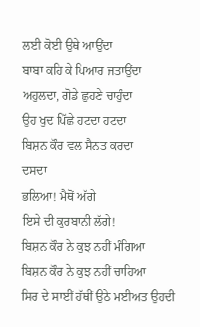ਲਈ ਕੋਈ ਉਥੇ ਆਉਂਦਾ
ਬਾਬਾ ਕਹਿ ਕੇ ਪਿਆਰ ਜਤਾਉਂਦਾ
ਅਹੁਲਦਾ, ਗੋਡੇ ਛੁਹਣੇ ਚਾਹੁੰਦਾ
ਉਹ ਖੁਦ ਪਿੱਛੇ ਹਟਦਾ ਹਟਦਾ
ਬਿਸ਼ਨ ਕੌਰ ਵਲ ਸੈਨਤ ਕਰਦਾ
ਦਸਦਾ
ਭਲਿਆ! ਮੈਥੋਂ ਅੱਗੇ
ਇਸੇ ਦੀ ਕੁਰਬਾਨੀ ਲੱਗੇ!
ਬਿਸ਼ਨ ਕੌਰ ਨੇ ਕੁਝ ਨਹੀਂ ਮੰਗਿਆ
ਬਿਸ਼ਨ ਕੌਰ ਨੇ ਕੁਝ ਨਹੀਂ ਚਾਹਿਆ
ਸਿਰ ਦੇ ਸਾਈਂ ਹੱਥੀਂ ਉਠੇ ਮਈਅਤ ਉਹਦੀ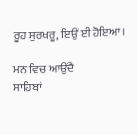ਰੂਹ ਸੁਰਖਰੂ, ਇਉਂ ਈ ਹੋਇਆ।

ਮਨ ਵਿਚ ਆਉਂਦੈ
ਸਾਹਿਬਾਂ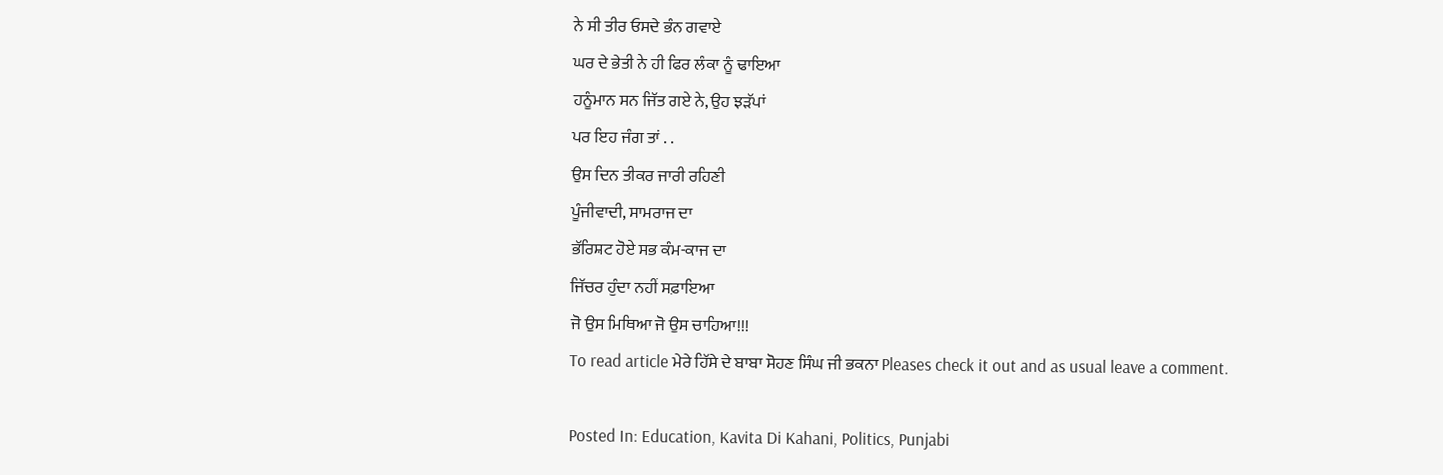ਨੇ ਸੀ ਤੀਰ ਓਸਦੇ ਭੰਨ ਗਵਾਏ
ਘਰ ਦੇ ਭੇਤੀ ਨੇ ਹੀ ਫਿਰ ਲੰਕਾ ਨੂੰ ਢਾਇਆ
ਹਨੂੰਮਾਨ ਸਨ ਜਿੱਤ ਗਏ ਨੇ, ਉਹ ਝੜੱਪਾਂ
ਪਰ ਇਹ ਜੰਗ ਤਾਂ . .
ਉਸ ਦਿਨ ਤੀਕਰ ਜਾਰੀ ਰਹਿਣੀ
ਪੂੰਜੀਵਾਦੀ, ਸਾਮਰਾਜ ਦਾ
ਭੱਰਿਸ਼ਟ ਹੋਏ ਸਭ ਕੰਮ-ਕਾਜ ਦਾ
ਜਿੱਚਰ ਹੁੰਦਾ ਨਹੀਂ ਸਫ਼ਾਇਆ
ਜੋ ਉਸ ਮਿਥਿਆ ਜੋ ਉਸ ਚਾਹਿਆ!!!
To read article ਮੇਰੇ ਹਿੱਸੇ ਦੇ ਬਾਬਾ ਸੋਹਣ ਸਿੰਘ ਜੀ ਭਕਨਾ Pleases check it out and as usual leave a comment.

Posted In: Education, Kavita Di Kahani, Politics, Punjabi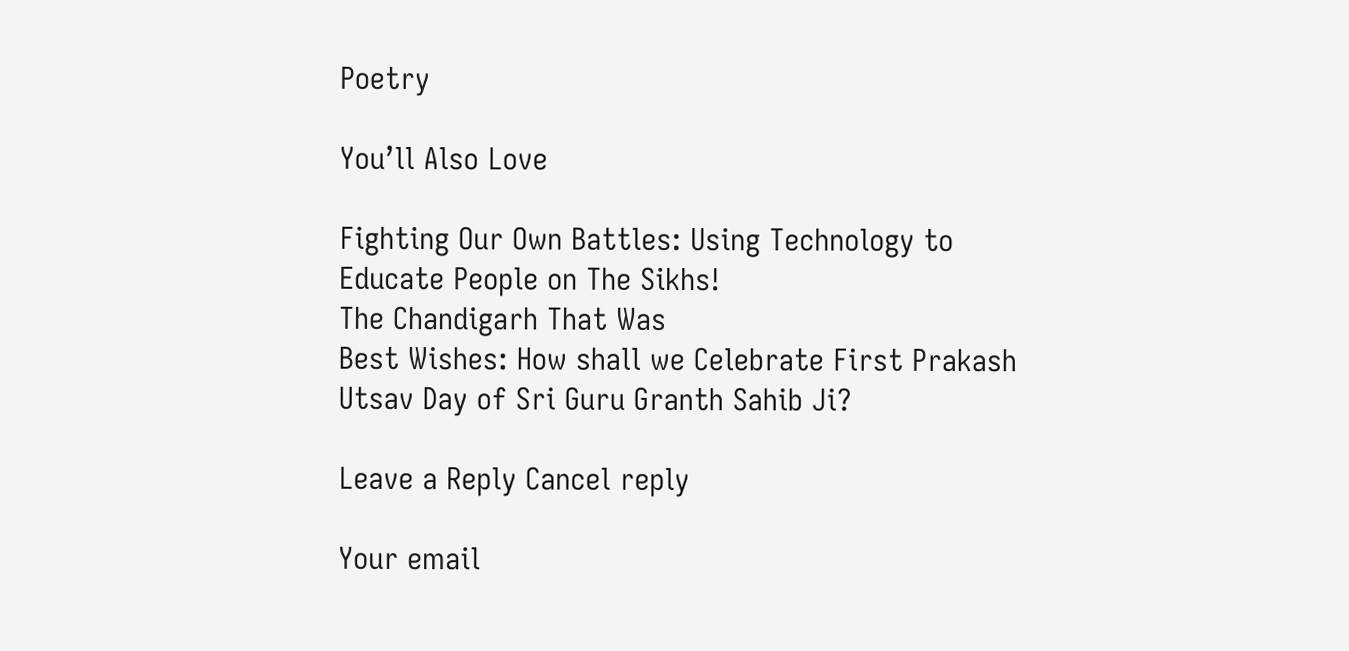Poetry

You’ll Also Love

Fighting Our Own Battles: Using Technology to Educate People on The Sikhs!
The Chandigarh That Was
Best Wishes: How shall we Celebrate First Prakash Utsav Day of Sri Guru Granth Sahib Ji?

Leave a Reply Cancel reply

Your email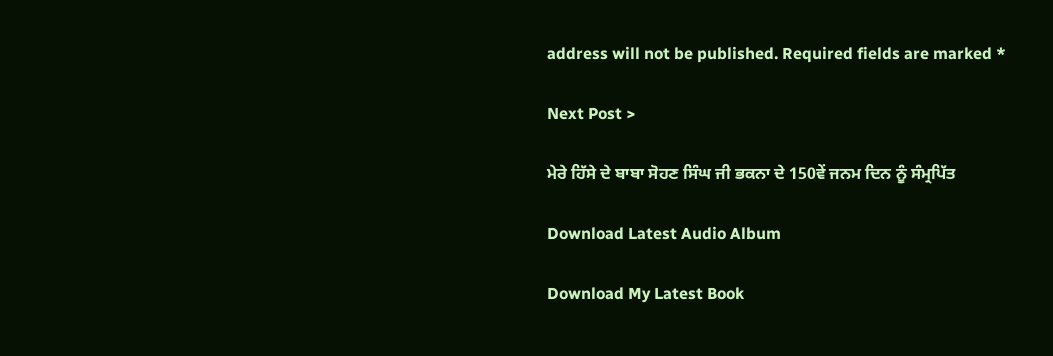address will not be published. Required fields are marked *

Next Post >

ਮੇਰੇ ਹਿੱਸੇ ਦੇ ਬਾਬਾ ਸੋਹਣ ਸਿੰਘ ਜੀ ਭਕਨਾ ਦੇ 150ਵੇਂ ਜਨਮ ਦਿਨ ਨੂੰ ਸੰਮ੍ਰਪਿੱਤ

Download Latest Audio Album

Download My Latest Book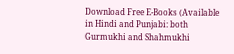Download Free E-Books (Available in Hindi and Punjabi: both Gurmukhi and Shahmukhi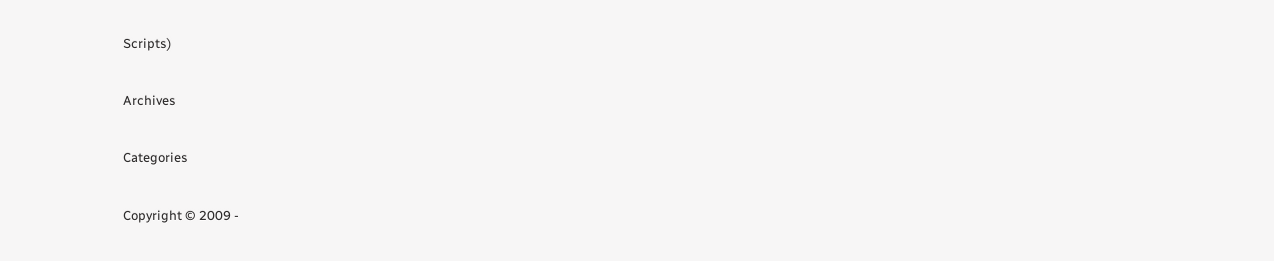Scripts)

Archives

Categories

Copyright © 2009 -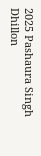2025 Pashaura Singh Dhillon